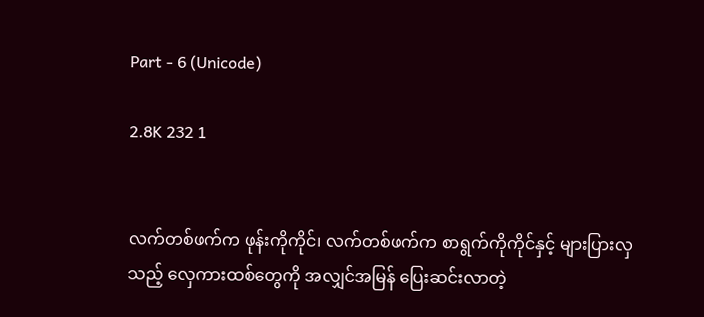Part - 6 (Unicode)

2.8K 232 1


လက်တစ်ဖက်က ဖုန်းကိုကိုင်၊ လက်တစ်ဖက်က စာရွက်ကိုကိုင်နှင့် များပြားလှသည့် လှေကားထစ်တွေကို အလျှင်အမြန် ပြေးဆင်းလာတဲ့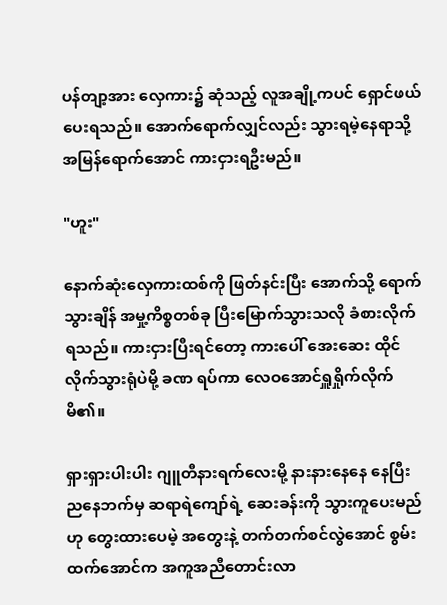ပန်တျာ့အား လှေကား၌ ဆုံသည့် လူအချို့ကပင် ရှောင်ဖယ်ပေးရသည်။ အောက်ရောက်လျှင်လည်း သွားရမဲ့နေရာသို့ အမြန်ရောက်အောင် ကားငှားရဦးမည်။

"ဟူး"

နောက်ဆုံးလှေကားထစ်ကို ဖြတ်နင်းပြီး အောက်သို့ ရောက်သွားချိန် အမှု့ကိစ္စတစ်ခု ပြီးမြောက်သွားသလို ခံစားလိုက်ရသည်။ ကားငှားပြီးရင်တော့ ကားပေါ် အေးဆေး ထိုင်လိုက်သွားရုံပဲမို့ ခဏ ရပ်ကာ လေဝအောင်ရှူရှိုက်လိုက်မိ၏။

ရှားရှားပါးပါး ဂျူတီနားရက်လေးမို့ နားနားနေနေ နေပြီး ညနေဘက်မှ ဆရာရဲကျော်ရဲ့ ဆေးခန်းကို သွားကူပေးမည်ဟု တွေးထားပေမဲ့ အတွေးနဲ့ တက်တက်စင်လွဲအောင် စွမ်းထက်အောင်က အကူအညီတောင်းလာ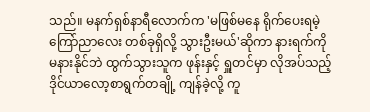သည်။ မနက်ရှစ်နာရီလောက်က 'မဖြစ်မနေ ရိုက်ပေးရမဲ့ ကြော်ညာလေး တစ်ခုရှိလို့ သွားဦးမယ်'ဆိုကာ နားရက်ကို မနားနိုင်ဘဲ ထွက်သွားသူက ဖုန်းနှင့် ရှူတင်မှာ လိုအပ်သည့် ဒိုင်ယာလော့စာရွက်တချို့ ကျန်ခဲ့လို့ ကူ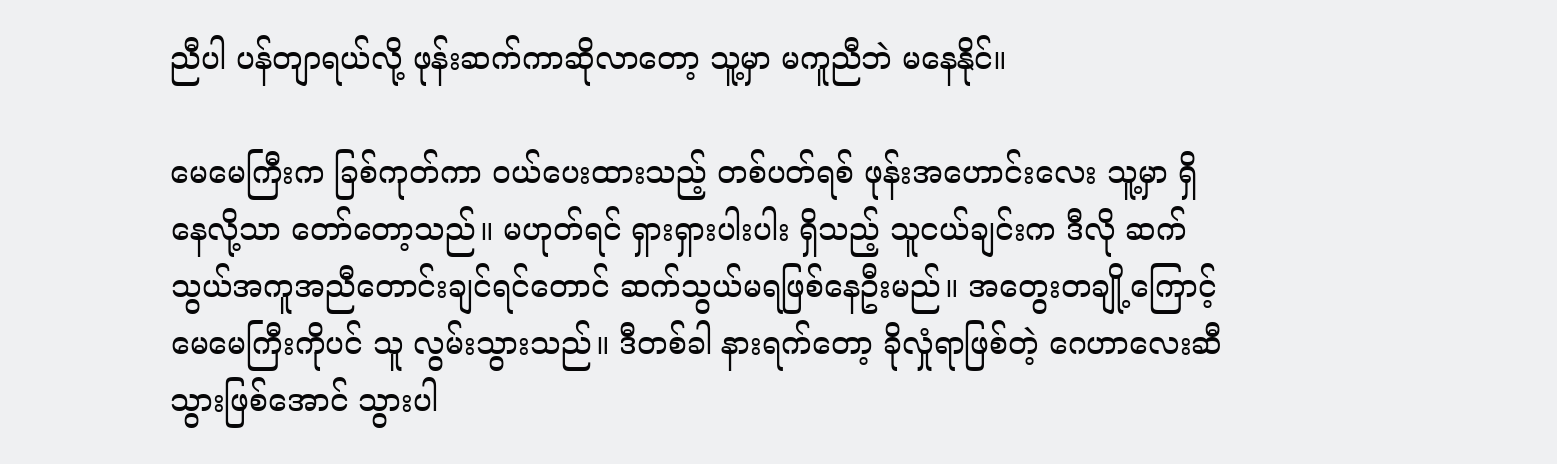ညီပါ ပန်တျာရယ်လို့ ဖုန်းဆက်ကာဆိုလာတော့ သူ့မှာ မကူညီဘဲ မနေနိုင်။

မေမေကြီးက ခြစ်ကုတ်ကာ ဝယ်ပေးထားသည့် တစ်ပတ်ရစ် ဖုန်းအဟောင်းလေး သူ့မှာ ရှိနေလို့သာ တော်တော့သည်။ မဟုတ်ရင် ရှားရှားပါးပါး ရှိသည့် သူငယ်ချင်းက ဒီလို ဆက်သွယ်အကူအညီတောင်းချင်ရင်တောင် ဆက်သွယ်မရဖြစ်နေဦးမည်။ အတွေးတချို့ကြောင့် မေမေကြီးကိုပင် သူ လွမ်းသွားသည်။ ဒီတစ်ခါ နားရက်တော့ ခိုလှုံရာဖြစ်တဲ့ ဂေဟာလေးဆီ သွားဖြစ်အောင် သွားပါ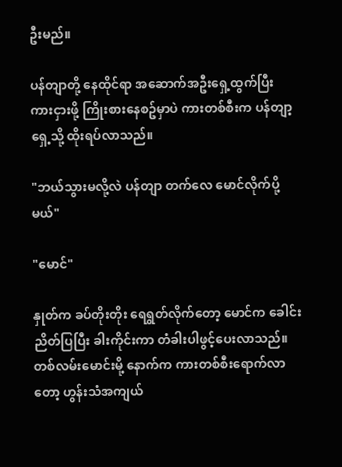ဦးမည်။

ပန်တျာတို့ နေထိုင်ရာ အဆောက်အဦးရှေ့ထွက်ပြီး ကားငှားဖို့ ကြိုးစားနေစဥ်မှာပဲ ကားတစ်စီးက ပန်တျာ့ရှေ့သို့ ထိုးရပ်လာသည်။

"ဘယ်သွားမလို့လဲ ပန်တျာ တက်လေ မောင်လိုက်ပို့မယ်"

"မောင်"

နှုတ်က ခပ်တိုးတိုး ရေရွတ်လိုက်တော့ မောင်က ခေါင်းညိတ်ပြပြီး ခါးကိုင်းကာ တံခါးပါဖွင့်ပေးလာသည်။ တစ်လမ်းမောင်းမို့ နောက်က ကားတစ်စီးရောက်လာတော့ ဟွန်းသံအကျယ်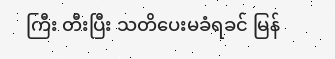ကြီး တီးပြီး သတိပေးမခံရခင် မြန်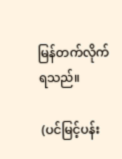မြန်တက်လိုက်ရသည်။

 (ပင်မြင့်ပန်း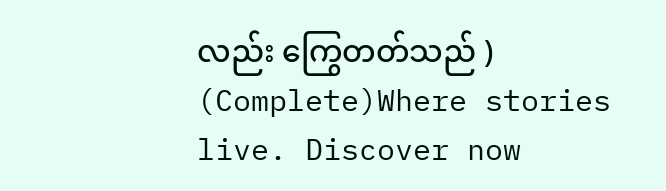လည်း ကြွေတတ်သည် ) (Complete)Where stories live. Discover now